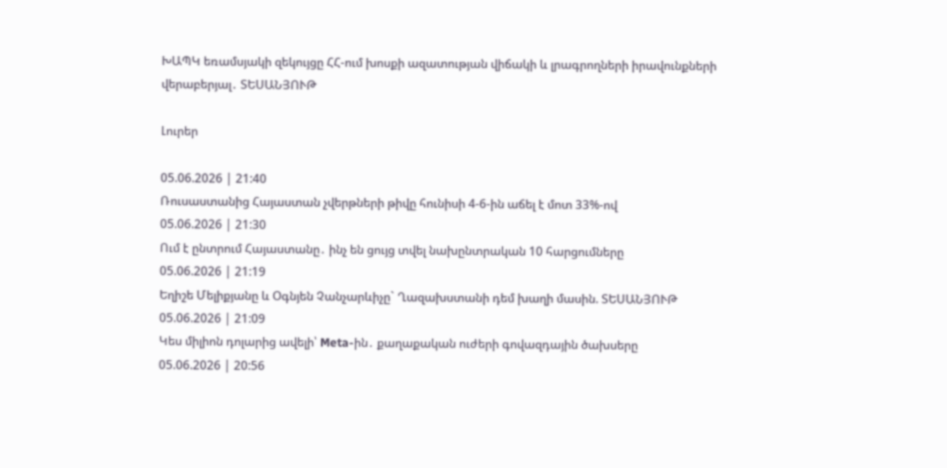ԽԱՊԿ եռամսյակի զեկույցը ՀՀ-ում խոսքի ազատության վիճակի և լրագրողների իրավունքների վերաբերյալ․ ՏԵՍԱՆՅՈՒԹ

Լուրեր

05.06.2026 | 21:40
Ռուսաստանից Հայաստան չվերթների թիվը հունիսի 4-6-ին աճել է մոտ 33%-ով
05.06.2026 | 21:30
Ում է ընտրում Հայաստանը․ ինչ են ցույց տվել նախընտրական 10 հարցումները
05.06.2026 | 21:19
Եղիշե Մելիքյանը և Օգնյեն Չանչարևիչը` Ղազախստանի դեմ խաղի մասին. ՏԵՍԱՆՅՈՒԹ
05.06.2026 | 21:09
Կես միլիոն դոլարից ավելի՝ Meta-ին․ քաղաքական ուժերի գովազդային ծախսերը
05.06.2026 | 20:56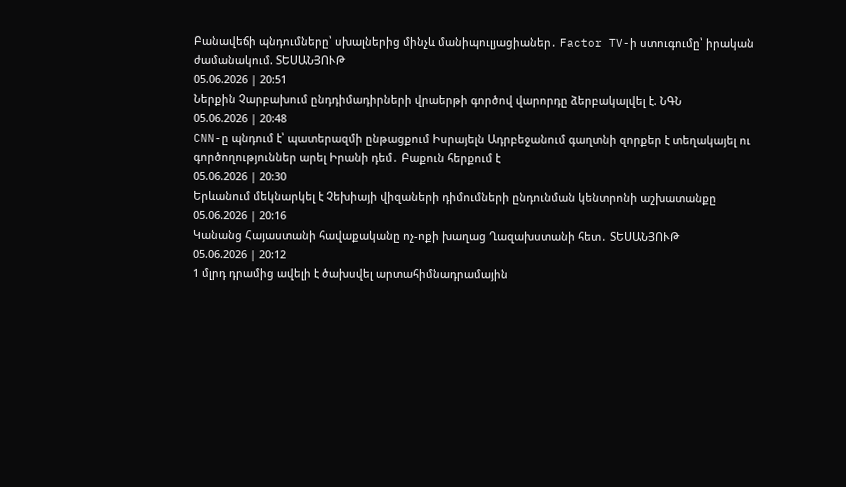Բանավեճի պնդումները՝ սխալներից մինչև մանիպուլյացիաներ․ Factor TV-ի ստուգումը՝ իրական ժամանակում. ՏԵՍԱՆՅՈՒԹ
05.06.2026 | 20:51
Ներքին Չարբախում ընդդիմադիրների վրաերթի գործով վարորդը ձերբակալվել է. ՆԳՆ
05.06.2026 | 20:48
CNN-ը պնդում է՝ պատերազմի ընթացքում Իսրայելն Ադրբեջանում գաղտնի զորքեր է տեղակայել ու գործողություններ արել Իրանի դեմ․ Բաքուն հերքում է
05.06.2026 | 20:30
Երևանում մեկնարկել է Չեխիայի վիզաների դիմումների ընդունման կենտրոնի աշխատանքը
05.06.2026 | 20:16
Կանանց Հայաստանի հավաքականը ոչ-ոքի խաղաց Ղազախստանի հետ․ ՏԵՍԱՆՅՈՒԹ
05.06.2026 | 20:12
1 մլրդ դրամից ավելի է ծախսվել արտահիմնադրամային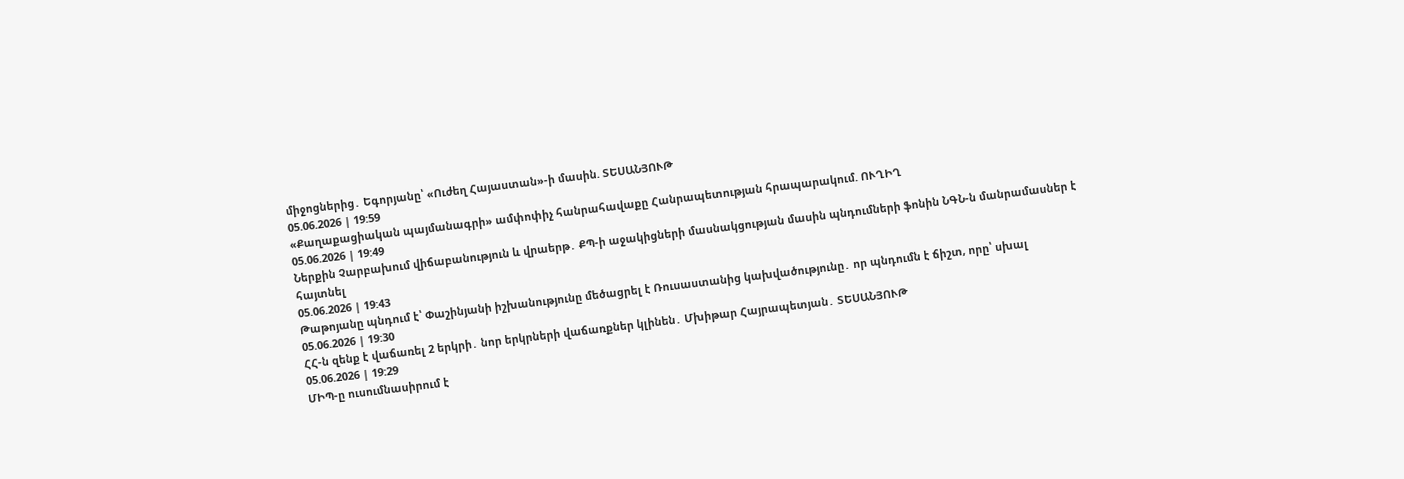միջոցներից․ Եգորյանը՝ «Ուժեղ Հայաստան»-ի մասին. ՏԵՍԱՆՅՈՒԹ
05.06.2026 | 19:59
«Քաղաքացիական պայմանագրի» ամփոփիչ հանրահավաքը Հանրապետության հրապարակում. ՈՒՂԻՂ
05.06.2026 | 19:49
Ներքին Չարբախում վիճաբանություն և վրաերթ․ ՔՊ-ի աջակիցների մասնակցության մասին պնդումների ֆոնին ՆԳՆ-ն մանրամասներ է հայտնել
05.06.2026 | 19:43
Թաթոյանը պնդում է՝ Փաշինյանի իշխանությունը մեծացրել է Ռուսաստանից կախվածությունը․ որ պնդումն է ճիշտ, որը՝ սխալ
05.06.2026 | 19:30
ՀՀ-ն զենք է վաճառել 2 երկրի․ նոր երկրների վաճառքներ կլինեն․ Մխիթար Հայրապետյան․ ՏԵՍԱՆՅՈՒԹ
05.06.2026 | 19:29
ՄԻՊ-ը ուսումնասիրում է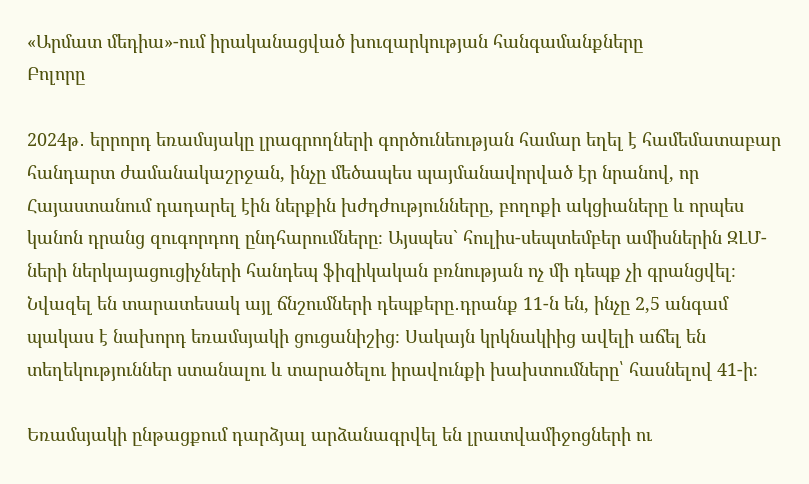«Արմատ մեդիա»-ում իրականացված խուզարկության հանգամանքները
Բոլորը

2024թ․ երրորդ եռամսյակը լրագրողների գործունեության համար եղել է համեմատաբար հանդարտ ժամանակաշրջան, ինչը մեծապես պայմանավորված էր նրանով, որ Հայաստանում դադարել էին ներքին խժդժությունները, բողոքի ակցիաները և որպես կանոն դրանց զուգորդող ընդհարումները։ Այսպես` հուլիս-սեպտեմբեր ամիսներին ԶԼՄ-ների ներկայացուցիչների հանդեպ ֆիզիկական բռնության ոչ մի դեպք չի գրանցվել։ Նվազել են տարատեսակ այլ ճնշումների դեպքերը․դրանք 11-ն են, ինչը 2,5 անգամ պակաս է նախորդ եռամսյակի ցուցանիշից։ Սակայն կրկնակիից ավելի աճել են տեղեկություններ ստանալու և տարածելու իրավունքի խախտումները՝ հասնելով 41-ի։

Եռամսյակի ընթացքում դարձյալ արձանագրվել են լրատվամիջոցների ու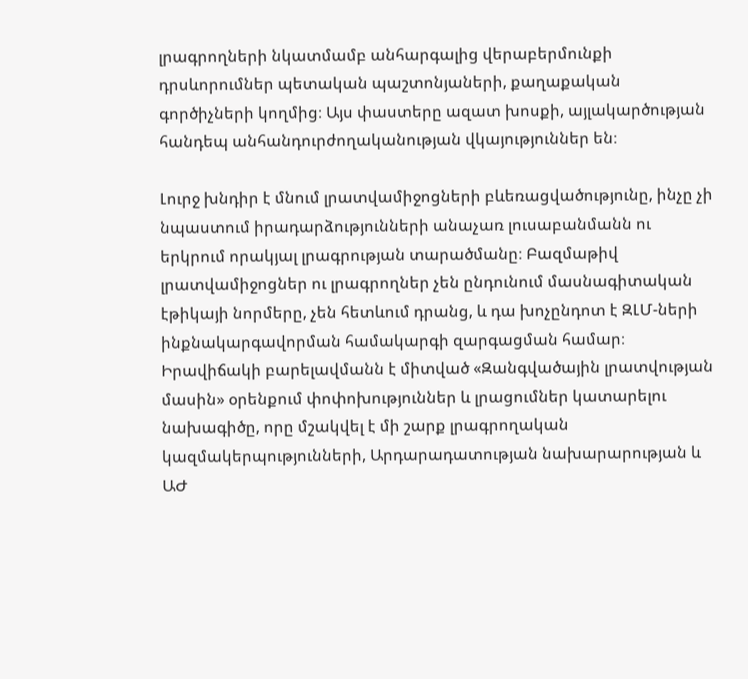լրագրողների նկատմամբ անհարգալից վերաբերմունքի դրսևորումներ պետական պաշտոնյաների, քաղաքական գործիչների կողմից։ Այս փաստերը ազատ խոսքի, այլակարծության հանդեպ անհանդուրժողականության վկայություններ են։

Լուրջ խնդիր է մնում լրատվամիջոցների բևեռացվածությունը, ինչը չի նպաստում իրադարձությունների անաչառ լուսաբանմանն ու երկրում որակյալ լրագրության տարածմանը։ Բազմաթիվ լրատվամիջոցներ ու լրագրողներ չեն ընդունում մասնագիտական էթիկայի նորմերը, չեն հետևում դրանց, և դա խոչընդոտ է ԶԼՄ-ների ինքնակարգավորման համակարգի զարգացման համար։ Իրավիճակի բարելավմանն է միտված «Զանգվածային լրատվության մասին» օրենքում փոփոխություններ և լրացումներ կատարելու նախագիծը, որը մշակվել է մի շարք լրագրողական կազմակերպությունների, Արդարադատության նախարարության և ԱԺ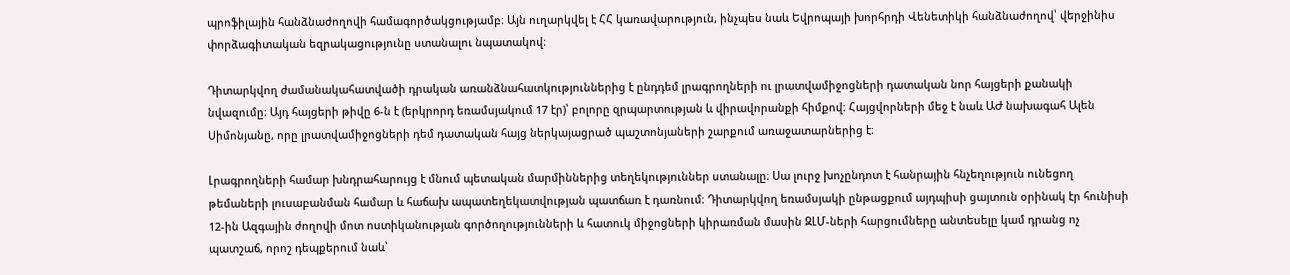պրոֆիլային հանձնաժողովի համագործակցությամբ։ Այն ուղարկվել է ՀՀ կառավարություն, ինչպես նաև Եվրոպայի խորհրդի Վենետիկի հանձնաժողով՝ վերջինիս փորձագիտական եզրակացությունը ստանալու նպատակով։

Դիտարկվող ժամանակահատվածի դրական առանձնահատկություններից է ընդդեմ լրագրողների ու լրատվամիջոցների դատական նոր հայցերի քանակի նվազումը։ Այդ հայցերի թիվը 6-ն է (երկրորդ եռամսյակում 17 էր)՝ բոլորը զրպարտության և վիրավորանքի հիմքով։ Հայցվորների մեջ է նաև ԱԺ նախագահ Ալեն Սիմոնյանը, որը լրատվամիջոցների դեմ դատական հայց ներկայացրած պաշտոնյաների շարքում առաջատարներից է։

Լրագրողների համար խնդրահարույց է մնում պետական մարմիններից տեղեկություններ ստանալը։ Սա լուրջ խոչընդոտ է հանրային հնչեղություն ունեցող թեմաների լուսաբանման համար և հաճախ ապատեղեկատվության պատճառ է դառնում։ Դիտարկվող եռամսյակի ընթացքում այդպիսի ցայտուն օրինակ էր հունիսի 12-ին Ազգային ժողովի մոտ ոստիկանության գործողությունների և հատուկ միջոցների կիրառման մասին ԶԼՄ-ների հարցումները անտեսելը կամ դրանց ոչ պատշաճ, որոշ դեպքերում նաև՝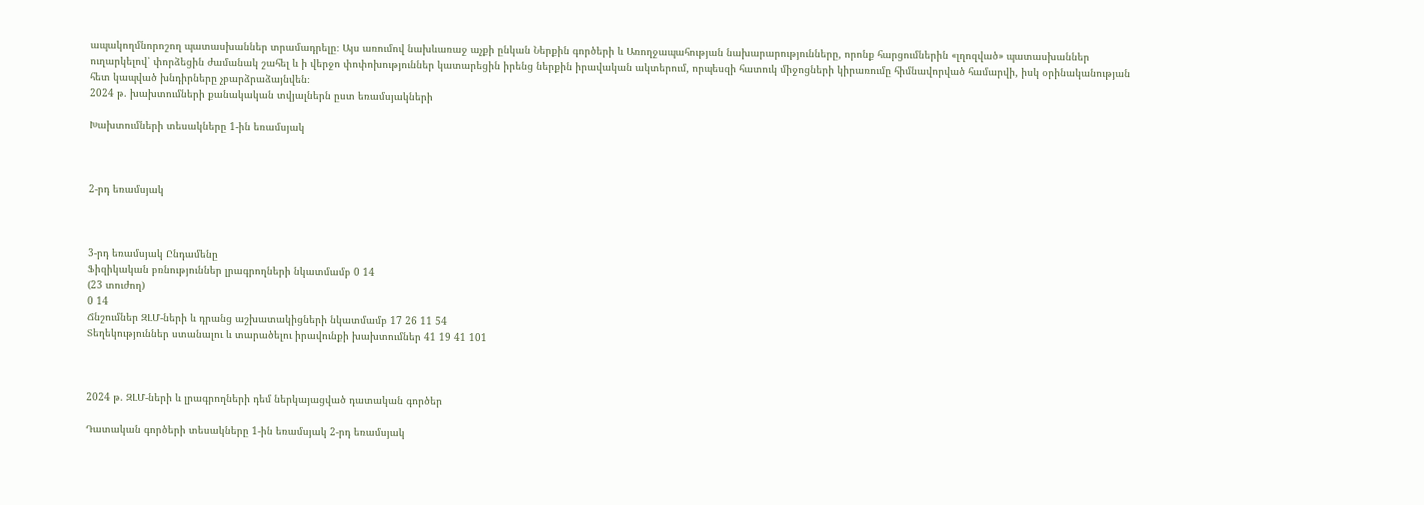ապակողմնորոշող պատասխաններ տրամադրելը։ Այս առումով նախևառաջ աչքի ընկան Ներքին գործերի և Առողջապահության նախարարությունները, որոնք հարցումներին «լղոզված» պատասխաններ ուղարկելով՝ փորձեցին ժամանակ շահել և ի վերջո փոփոխություններ կատարեցին իրենց ներքին իրավական ակտերում, որպեսզի հատուկ միջոցների կիրառումը հիմնավորված համարվի, իսկ օրինականության հետ կապված խնդիրները չբարձրաձայնվեն։
2024 թ. խախտումների քանակական տվյալներն ըստ եռամսյակների

Խախտումների տեսակները 1-ին եռամսյակ



2-րդ եռամսյակ



3-րդ եռամսյակ Ընդամենը
Ֆիզիկական բռնություններ լրագրողների նկատմամբ 0 14
(23 տուժող)
0 14
Ճնշումներ ԶԼՄ-ների և դրանց աշխատակիցների նկատմամբ 17 26 11 54
Տեղեկություններ ստանալու և տարածելու իրավունքի խախտումներ 41 19 41 101



2024 թ. ԶԼՄ-ների և լրագրողների դեմ ներկայացված դատական գործեր

Դատական գործերի տեսակները 1-ին եռամսյակ 2-րդ եռամսյակ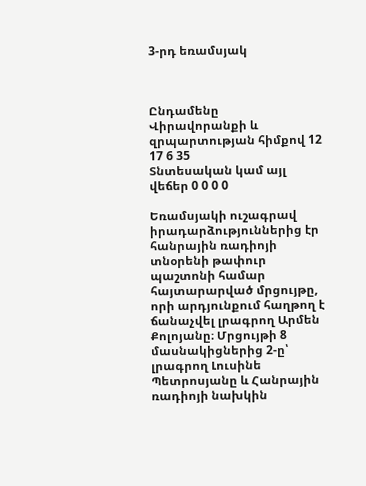3-րդ եռամսյակ



Ընդամենը
Վիրավորանքի և զրպարտության հիմքով 12 17 6 35
Տնտեսական կամ այլ վեճեր 0 0 0 0

Եռամսյակի ուշագրավ իրադարձություններից էր հանրային ռադիոյի տնօրենի թափուր պաշտոնի համար հայտարարված մրցույթը, որի արդյունքում հաղթող է ճանաչվել լրագրող Արմեն Քոլոյանը։ Մրցույթի 8 մասնակիցներից 2-ը՝ լրագրող Լուսինե Պետրոսյանը և Հանրային ռադիոյի նախկին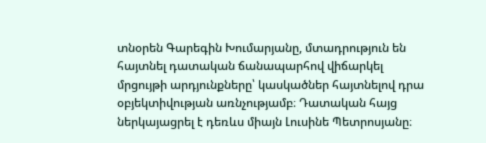տնօրեն Գարեգին Խումարյանը, մտադրություն են հայտնել դատական ճանապարհով վիճարկել մրցույթի արդյունքները՝ կասկածներ հայտնելով դրա օբյեկտիվության առնչությամբ։ Դատական հայց ներկայացրել է դեռևս միայն Լուսինե Պետրոսյանը։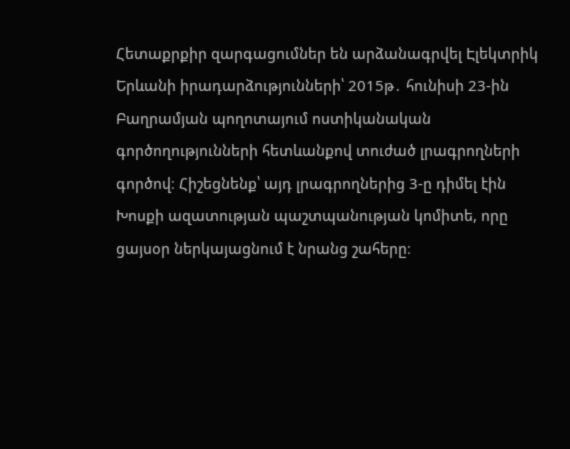Հետաքրքիր զարգացումներ են արձանագրվել Էլեկտրիկ Երևանի իրադարձությունների՝ 2015թ․ հունիսի 23-ին Բաղրամյան պողոտայում ոստիկանական գործողությունների հետևանքով տուժած լրագրողների գործով։ Հիշեցնենք՝ այդ լրագրողներից 3-ը դիմել էին Խոսքի ազատության պաշտպանության կոմիտե, որը ցայսօր ներկայացնում է նրանց շահերը։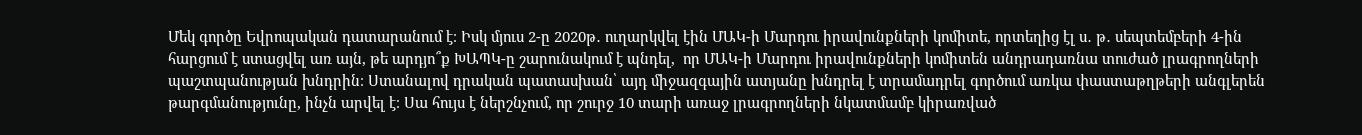Մեկ գործը Եվրոպական դատարանում է։ Իսկ մյուս 2-ը 2020թ․ ուղարկվել էին ՄԱԿ-ի Մարդու իրավունքների կոմիտե, որտեղից էլ ս․ թ․ սեպտեմբերի 4-ին հարցում է ստացվել առ այն, թե արդյո՞ք ԽԱՊԿ-ը շարունակում է պնդել,  որ ՄԱԿ-ի Մարդու իրավունքների կոմիտեն անդրադառնա տուժած լրագրողների պաշտպանության խնդրին։ Ստանալով դրական պատասխան՝ այդ միջազգային ատյանը խնդրել է տրամադրել գործում առկա փաստաթղթերի անգլերեն թարգմանությունը, ինչն արվել է։ Սա հույս է ներշնչում, որ շուրջ 10 տարի առաջ լրագրողների նկատմամբ կիրառված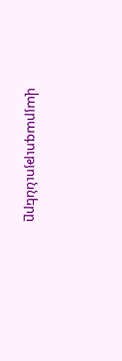վայրագությունները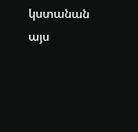կստանան այս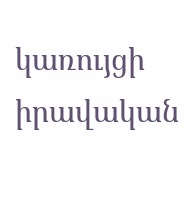կառույցի իրավական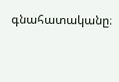գնահատականը։